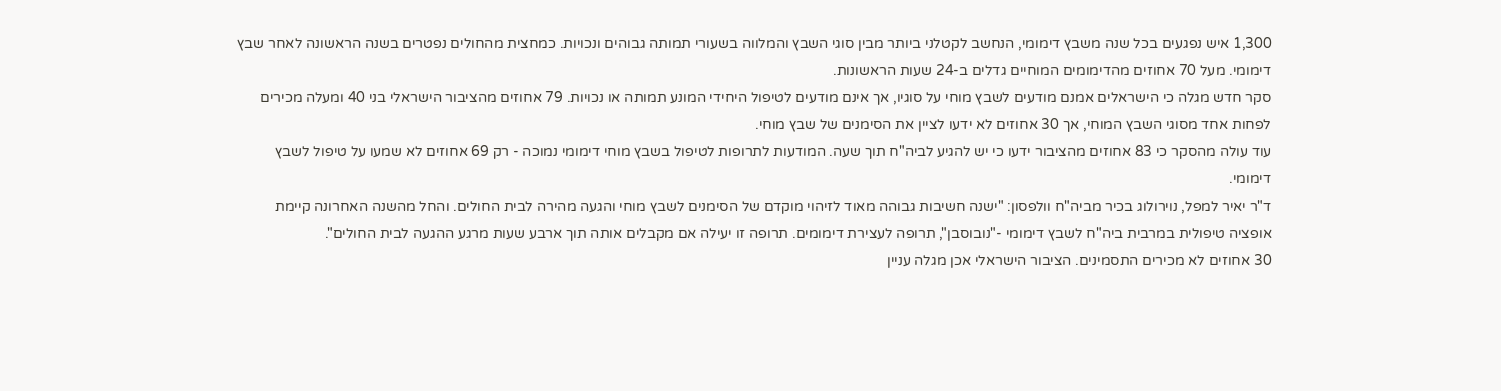1,300 איש נפגעים בכל שנה משבץ דימומי, הנחשב לקטלני ביותר מבין סוגי השבץ והמלווה בשעורי תמותה גבוהים ונכויות. כמחצית מהחולים נפטרים בשנה הראשונה לאחר שבץ דימומי. מעל 70 אחוזים מהדימומים המוחיים גדלים ב-24 שעות הראשונות.
סקר חדש מגלה כי הישראלים אמנם מודעים לשבץ מוחי על סוגיו, אך אינם מודעים לטיפול היחידי המונע תמותה או נכויות. 79 אחוזים מהציבור הישראלי בני 40 ומעלה מכירים לפחות אחד מסוגי השבץ המוחי, אך 30 אחוזים לא ידעו לציין את הסימנים של שבץ מוחי.
עוד עולה מהסקר כי 83 אחוזים מהציבור ידעו כי יש להגיע לביה"ח תוך שעה. המודעות לתרופות לטיפול בשבץ מוחי דימומי נמוכה - רק 69 אחוזים לא שמעו על טיפול לשבץ דימומי.
ד"ר יאיר למפל, נוירולוג בכיר מביה"ח וולפסון: "ישנה חשיבות גבוהה מאוד לזיהוי מוקדם של הסימנים לשבץ מוחי והגעה מהירה לבית החולים. והחל מהשנה האחרונה קיימת אופציה טיפולית במרבית ביה"ח לשבץ דימומי -"נובוסבן", תרופה לעצירת דימומים. תרופה זו יעילה אם מקבלים אותה תוך ארבע שעות מרגע ההגעה לבית החולים".
30 אחוזים לא מכירים התסמינים. הציבור הישראלי אכן מגלה עניין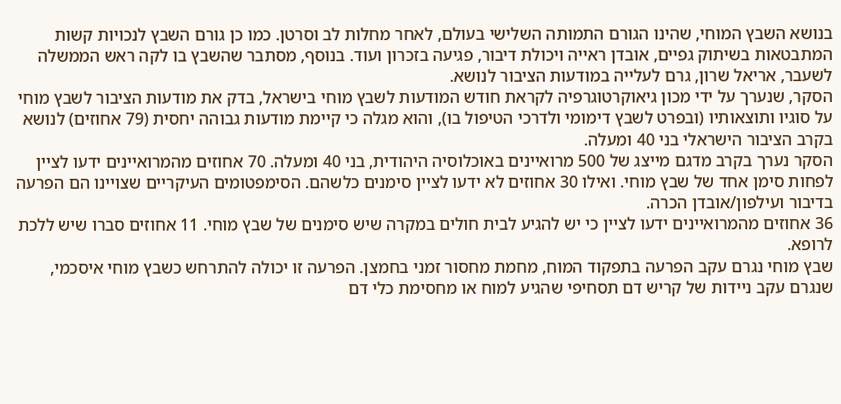בנושא השבץ המוחי, שהינו הגורם התמותה השלישי בעולם, לאחר מחלות לב וסרטן. כמו כן גורם השבץ לנכויות קשות המתבטאות בשיתוק גפיים, אובדן ראייה ויכולת דיבור, פגיעה בזכרון ועוד. בנוסף, מסתבר שהשבץ בו לקה ראש הממשלה לשעבר, אריאל שרון, גרם לעלייה במודעות הציבור לנושא.
הסקר, שנערך על ידי מכון גיאוקרטוגרפיה לקראת חודש המודעות לשבץ מוחי בישראל, בדק את מודעות הציבור לשבץ מוחי על סוגיו ותוצאותיו (ובפרט לשבץ דימומי ולדרכי הטיפול בו), והוא מגלה כי קיימת מודעות גבוהה יחסית (79 אחוזים) לנושא בקרב הציבור הישראלי בני 40 ומעלה.
הסקר נערך בקרב מדגם מייצג של 500 מרואיינים באוכלוסיה היהודית, בני 40 ומעלה. 70 אחוזים מהמרואיינים ידעו לציין לפחות סימן אחד של שבץ מוחי. ואילו 30 אחוזים לא ידעו לציין סימנים כלשהם. הסימפטומים העיקריים שצויינו הם הפרעה בדיבור ועילפון/אובדן הכרה.
36 אחוזים מהמרואיינים ידעו לציין כי יש להגיע לבית חולים במקרה שיש סימנים של שבץ מוחי. 11 אחוזים סברו שיש ללכת לרופא.
שבץ מוחי נגרם עקב הפרעה בתפקוד המוח, מחמת מחסור זמני בחמצן. הפרעה זו יכולה להתרחש כשבץ מוחי איסכמי, שנגרם עקב ניידות של קריש דם תסחיפי שהגיע למוח או מחסימת כלי דם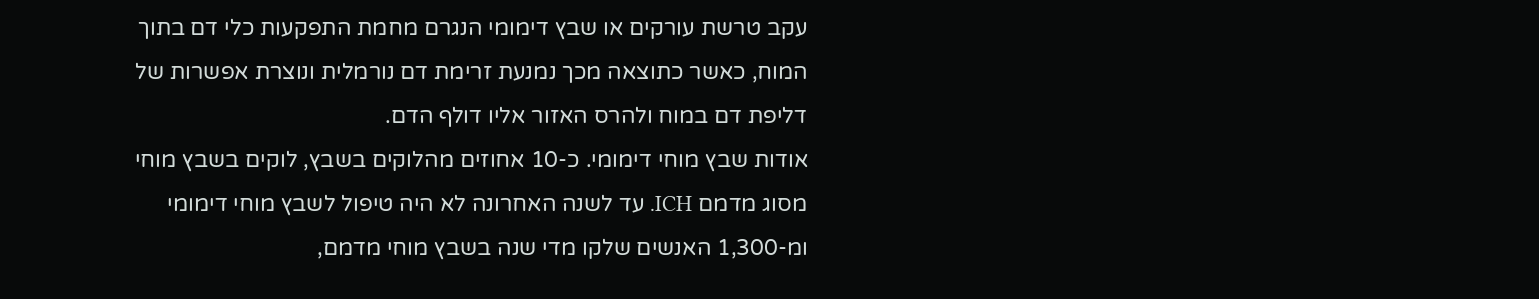עקב טרשת עורקים או שבץ דימומי הנגרם מחמת התפקעות כלי דם בתוך המוח, כאשר כתוצאה מכך נמנעת זרימת דם נורמלית ונוצרת אפשרות של דליפת דם במוח ולהרס האזור אליו דולף הדם.
אודות שבץ מוחי דימומי. כ-10 אחוזים מהלוקים בשבץ, לוקים בשבץ מוחי מסוג מדמם ICH. עד לשנה האחרונה לא היה טיפול לשבץ מוחי דימומי ומ-1,300 האנשים שלקו מדי שנה בשבץ מוחי מדמם,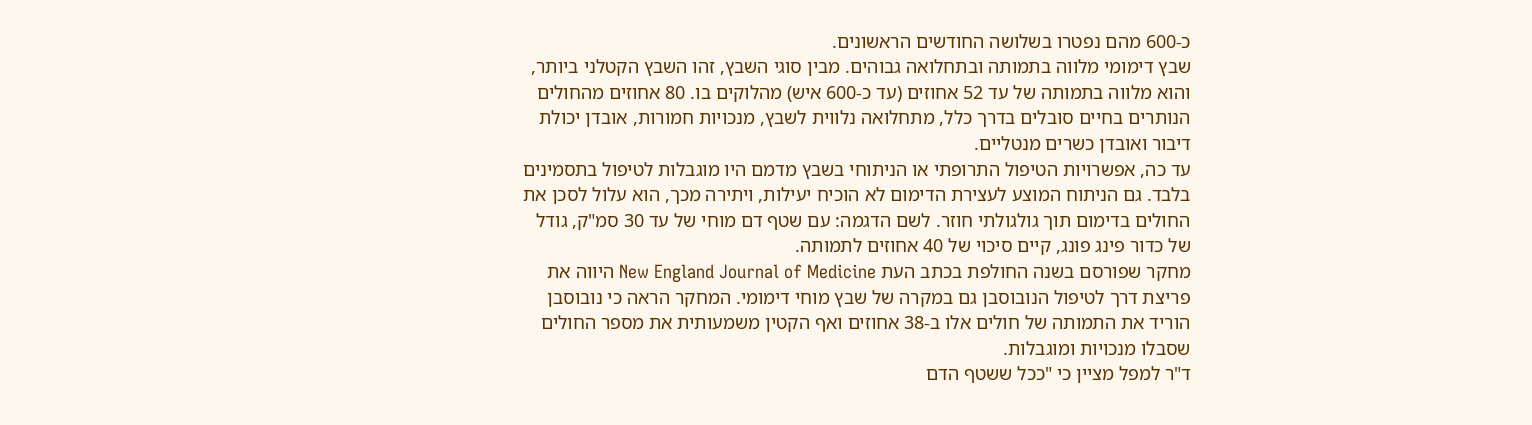כ-600 מהם נפטרו בשלושה החודשים הראשונים.
שבץ דימומי מלווה בתמותה ובתחלואה גבוהים. מבין סוגי השבץ, זהו השבץ הקטלני ביותר, והוא מלווה בתמותה של עד 52 אחוזים (עד כ-600 איש) מהלוקים בו. 80 אחוזים מהחולים הנותרים בחיים סובלים בדרך כלל, מתחלואה נלווית לשבץ, מנכויות חמורות, אובדן יכולת דיבור ואובדן כשרים מנטליים.
עד כה, אפשרויות הטיפול התרופתי או הניתוחי בשבץ מדמם היו מוגבלות לטיפול בתסמינים בלבד. גם הניתוח המוצע לעצירת הדימום לא הוכיח יעילות, ויתירה מכך, הוא עלול לסכן את החולים בדימום תוך גולגולתי חוזר. לשם הדגמה: עם שטף דם מוחי של עד 30 סמ"ק, גודל של כדור פינג פונג, קיים סיכוי של 40 אחוזים לתמותה.
מחקר שפורסם בשנה החולפת בכתב העת New England Journal of Medicine היווה את פריצת דרך לטיפול הנובוסבן גם במקרה של שבץ מוחי דימומי. המחקר הראה כי נובוסבן הוריד את התמותה של חולים אלו ב-38 אחוזים ואף הקטין משמעותית את מספר החולים שסבלו מנכויות ומוגבלות.
ד"ר למפל מציין כי "ככל ששטף הדם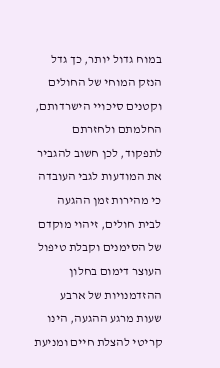במוח גדול יותר, כך גדל הנזק המוחי של החולים וקטנים סיכויי הישרדותם, החלמתם ולחזרתם לתפקוד, לכן חשוב להגביר את המודעות לגבי העובדה כי מהירות זמן ההגעה לבית חולים, זיהוי מוקדם של הסימנים וקבלת טיפול העוצר דימום בחלון ההזדמנויות של ארבע שעות מרגע ההגעה, הינו קריטי להצלת חיים ומניעת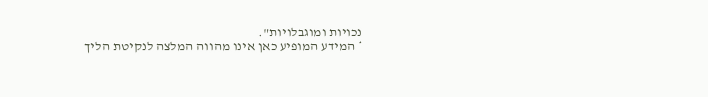נכויות ומוגבלויות".
* המידע המופיע כאן אינו מהווה המלצה לנקיטת הליך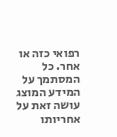רפואי כזה או אחר. כל המסתמך על המידע המוצג עושה זאת על אחריותו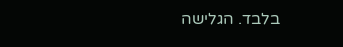בלבד. הגלישה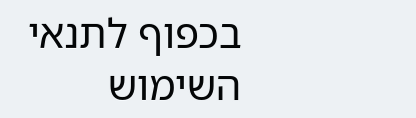בכפוף לתנאי השימוש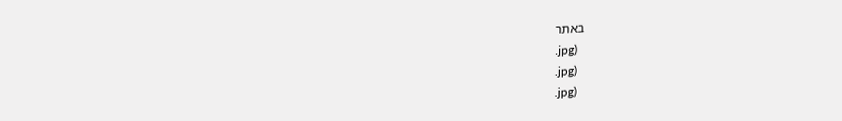באתר
.jpg)
.jpg)
.jpg)